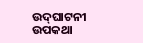ଉଦ୍‌ଘାଟନୀ ଉପକଥା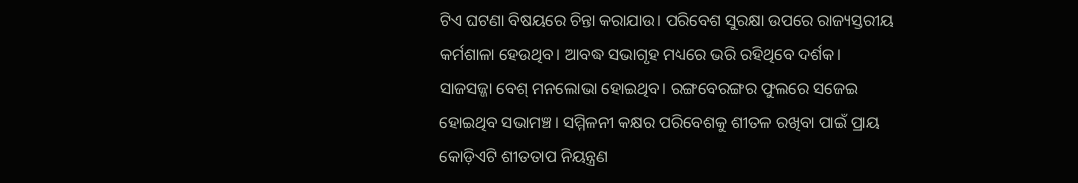ଟିଏ ଘଟଣା ବିଷୟରେ ଚିନ୍ତା କରାଯାଉ। ପରିବେଶ ସୁରକ୍ଷା ଉପରେ ରାଜ୍ୟସ୍ତରୀୟ କର୍ମଶାଳା ହେଉଥିବ। ଆବଦ୍ଧ ସଭାଗୃହ ମଧ୍ୟରେ ଭରି ରହିଥିବେ ଦର୍ଶକ। ସାଜସଜ୍ଜା ବେଶ୍‌ ମନଲୋଭା ହୋଇଥିବ। ରଙ୍ଗବେରଙ୍ଗର ଫୁଲରେ ସଜେଇ ହୋଇଥିବ ସଭାମଞ୍ଚ। ସମ୍ମିଳନୀ କକ୍ଷର ପରିବେଶକୁ ଶୀତଳ ରଖିବା ପାଇଁ ପ୍ରାୟ କୋଡ଼ିଏଟି ଶୀତତାପ ନିୟନ୍ତ୍ରଣ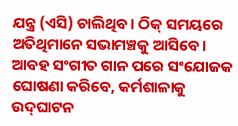ଯନ୍ତ୍ର (ଏସି) ଚାଲିଥିବ। ଠିକ୍‌ ସମୟରେ ଅତିଥିମାନେ ସଭାମଞ୍ଚକୁ ଆସିବେ। ଆବହ ସଂଗୀତ ଗାନ ପରେ ସଂଯୋଜକ ଘୋଷଣା କରିବେ, କର୍ମଶାଳାକୁ ଉଦ୍‌ଘାଟନ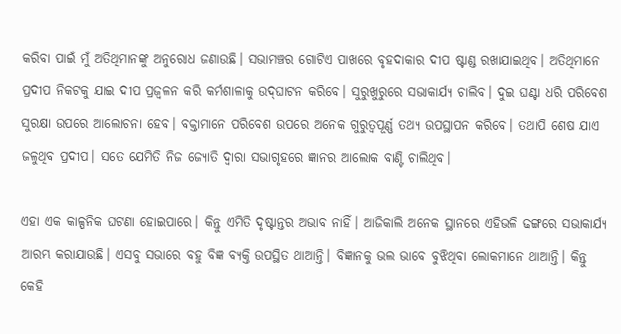କରିବା ପାଇଁ ମୁଁ ଅତିଥିମାନଙ୍କୁ ଅନୁରୋଧ ଜଣାଉଛି। ସଭାମଞ୍ଚର ଗୋଟିଏ ପାଖରେ ବୃହଦାକାର ଦୀପ ଷ୍ଟାଣ୍ଡ ରଖାଯାଇଥିବ। ଅତିଥିମାନେ ପ୍ରଦୀପ ନିକଟକୁ ଯାଇ ଦୀପ ପ୍ରଜ୍ୱଳନ କରି କର୍ମଶାଳାକୁ ଉଦ୍‌ଘାଟନ କରିବେ। ସୁରୁଖୁରୁରେ ସଭାକାର୍ଯ୍ୟ ଚାଲିବ। ଦୁଇ ଘଣ୍ଟା ଧରି ପରିବେଶ ସୁରକ୍ଷା ଉପରେ ଆଲୋଚନା ହେବ। ବକ୍ତାମାନେ ପରିବେଶ ଉପରେ ଅନେକ ଗୁରୁତ୍ୱପୂର୍ଣ୍ଣ ତଥ୍ୟ ଉପସ୍ଥାପନ କରିବେ। ତଥାପି ଶେଷ ଯାଏ ଜଳୁଥିବ ପ୍ରଦୀପ। ସତେ ଯେମିତି ନିଜ ଜ୍ୟୋତି ଦ୍ୱାରା ସଭାଗୃହରେ ଜ୍ଞାନର ଆଲୋକ ବାଣ୍ଟି ଚାଲିଥିବ।

ଏହା ଏକ କାଳ୍ପନିକ ଘଟଣା ହୋଇପାରେ। କିନ୍ତୁ ଏମିତି ଦୃଷ୍ଟାନ୍ତର ଅଭାବ ନାହିଁ। ଆଜିକାଲି ଅନେକ ସ୍ଥାନରେ ଏହିଭଳି ଢଙ୍ଗରେ ସଭାକାର୍ଯ୍ୟ ଆରମ୍ଭ କରାଯାଉଛି। ଏସବୁ ସଭାରେ ବହୁ ବିଜ୍ଞ ବ୍ୟକ୍ତି ଉପସ୍ଥିତ ଥାଆନ୍ତି। ବିଜ୍ଞାନକୁ ଭଲ ଭାବେ ବୁଝିଥିବା ଲୋକମାନେ ଥାଆନ୍ତି। କିନ୍ତୁ କେହି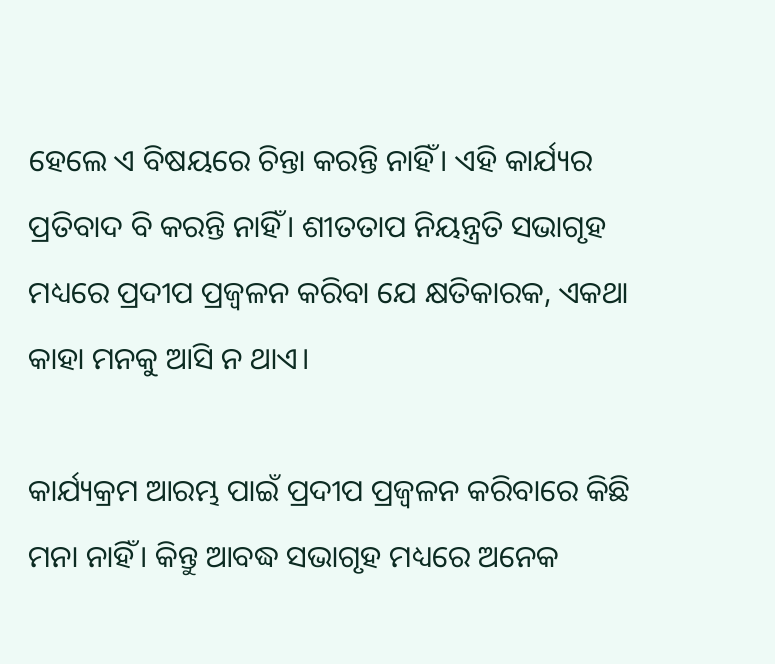ହେଲେ ଏ ବିଷୟରେ ଚିନ୍ତା କରନ୍ତି ନାହିଁ। ଏହି କାର୍ଯ୍ୟର ପ୍ରତିବାଦ ବି କରନ୍ତି ନାହିଁ। ଶୀତତାପ ନିୟନ୍ତ୍ରତି ସଭାଗୃହ ମଧ୍ୟରେ ପ୍ରଦୀପ ପ୍ରଜ୍ୱଳନ କରିବା ଯେ କ୍ଷତିକାରକ, ଏକଥା କାହା ମନକୁ ଆସି ନ ଥାଏ।

କାର୍ଯ୍ୟକ୍ରମ ଆରମ୍ଭ ପାଇଁ ପ୍ରଦୀପ ପ୍ରଜ୍ୱଳନ କରିବାରେ କିଛି ମନା ନାହିଁ। କିନ୍ତୁ ଆବଦ୍ଧ ସଭାଗୃହ ମଧ୍ୟରେ ଅନେକ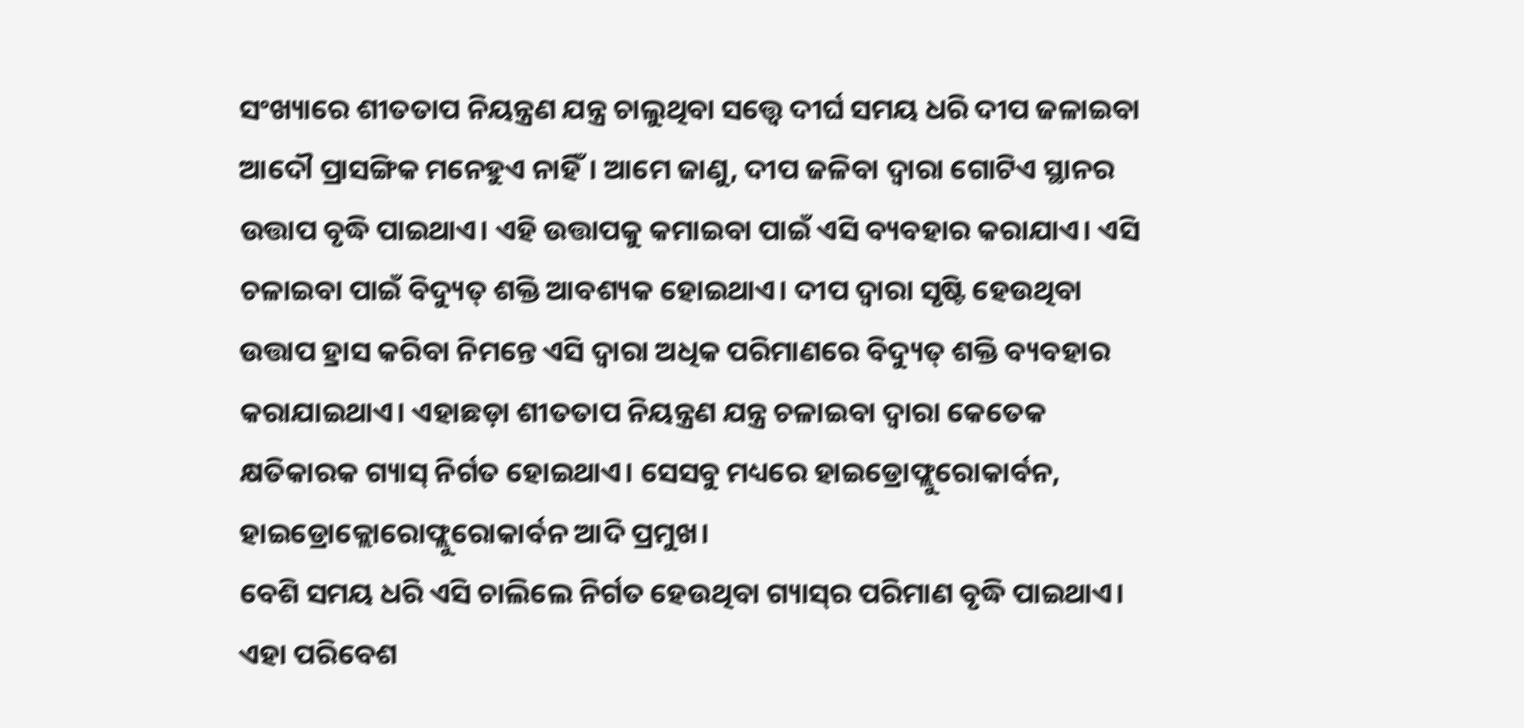ସଂଖ୍ୟାରେ ଶୀତତାପ ନିୟନ୍ତ୍ରଣ ଯନ୍ତ୍ର ଚାଲୁଥିବା ସତ୍ତ୍ୱେ ଦୀର୍ଘ ସମୟ ଧରି ଦୀପ ଜଳାଇବା ଆଦୌ ପ୍ରାସଙ୍ଗିକ ମନେହୁଏ ନାହିଁ। ଆମେ ଜାଣୁ, ଦୀପ ଜଳିବା ଦ୍ୱାରା ଗୋଟିଏ ସ୍ଥାନର ଉତ୍ତାପ ବୃଦ୍ଧି ପାଇଥାଏ। ଏହି ଉତ୍ତାପକୁ କମାଇବା ପାଇଁ ଏସି ବ୍ୟବହାର କରାଯାଏ। ଏସି ଚଳାଇବା ପାଇଁ ବିଦ୍ୟୁତ୍‌ ଶକ୍ତି ଆବଶ୍ୟକ ହୋଇଥାଏ। ଦୀପ ଦ୍ୱାରା ସୃଷ୍ଟି ହେଉଥିବା ଉତ୍ତାପ ହ୍ରାସ କରିବା ନିମନ୍ତେ ଏସି ଦ୍ୱାରା ଅଧିକ ପରିମାଣରେ ବିଦ୍ୟୁତ୍‌ ଶକ୍ତି ବ୍ୟବହାର କରାଯାଇଥାଏ। ଏହାଛଡ଼ା ଶୀତତାପ ନିୟନ୍ତ୍ରଣ ଯନ୍ତ୍ର ଚଳାଇବା ଦ୍ୱାରା କେତେକ କ୍ଷତିକାରକ ଗ୍ୟାସ୍‌ ନିର୍ଗତ ହୋଇଥାଏ। ସେସବୁ ମଧ୍ୟରେ ହାଇଡ୍ରୋଫ୍ଲୁରୋକାର୍ବନ, ହାଇଡ୍ରୋକ୍ଲୋରୋଫ୍ଲୁରୋକାର୍ବନ ଆଦି ପ୍ରମୁଖ।
ବେଶି ସମୟ ଧରି ଏସି ଚାଲିଲେ ନିର୍ଗତ ହେଉଥିବା ଗ୍ୟାସ୍‌ର ପରିମାଣ ବୃଦ୍ଧି ପାଇଥାଏ। ଏହା ପରିବେଶ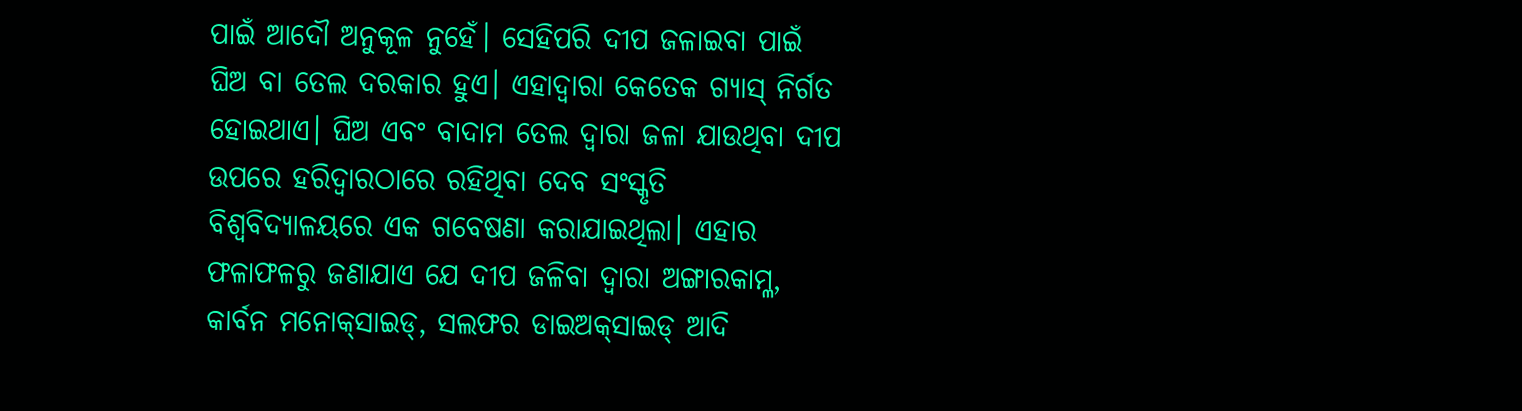ପାଇଁ ଆଦୌ ଅନୁକୂଳ ନୁହେଁ। ସେହିପରି ଦୀପ ଜଳାଇବା ପାଇଁ ଘିଅ ବା ତେଲ ଦରକାର ହୁଏ। ଏହାଦ୍ୱାରା କେତେକ ଗ୍ୟାସ୍‌ ନିର୍ଗତ ହୋଇଥାଏ। ଘିଅ ଏବଂ ବାଦାମ ତେଲ ଦ୍ୱାରା ଜଳା ଯାଉଥିବା ଦୀପ ଉପରେ ହରିଦ୍ୱାରଠାରେ ରହିଥିବା ଦେବ ସଂସ୍କୃତି ବିଶ୍ୱବିଦ୍ୟାଳୟରେ ଏକ ଗବେଷଣା କରାଯାଇଥିଲା। ଏହାର ଫଳାଫଳରୁ ଜଣାଯାଏ ଯେ ଦୀପ ଜଳିବା ଦ୍ୱାରା ଅଙ୍ଗାରକାମ୍ଳ, କାର୍ବନ ମନୋକ୍‌ସାଇଡ୍‌, ସଲଫର ଡାଇଅକ୍‌ସାଇଡ୍‌ ଆଦି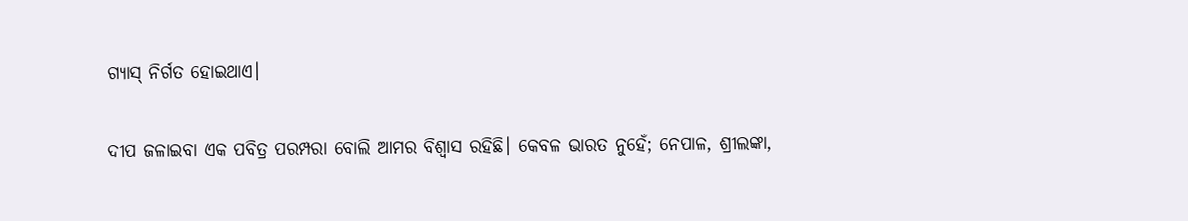ଗ୍ୟାସ୍‌ ନିର୍ଗତ ହୋଇଥାଏ।

ଦୀପ ଜଳାଇବା ଏକ ପବିତ୍ର ପରମ୍ପରା ବୋଲି ଆମର ବିଶ୍ୱାସ ରହିଛି। କେବଳ ଭାରତ ନୁହେଁ; ନେପାଳ, ଶ୍ରୀଲଙ୍କା,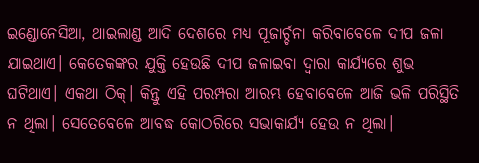ଇଣ୍ଡୋନେସିଆ, ଥାଇଲାଣ୍ଡ ଆଦି ଦେଶରେ ମଧ୍ୟ ପୂଜାର୍ଚ୍ଚନା କରିବାବେଳେ ଦୀପ ଜଳା ଯାଇଥାଏ। କେତେକଙ୍କର ଯୁକ୍ତି ହେଉଛି ଦୀପ ଜଳାଇବା ଦ୍ୱାରା କାର୍ଯ୍ୟରେ ଶୁଭ ଘଟିଥାଏ। ଏକଥା ଠିକ୍‌। କିନ୍ତୁ ଏହି ପରମ୍ପରା ଆରମ୍ଭ ହେବାବେଳେ ଆଜି ଭଳି ପରିସ୍ଥିତି ନ ଥିଲା। ସେତେବେଳେ ଆବଦ୍ଧ କୋଠରିରେ ସଭାକାର୍ଯ୍ୟ ହେଉ ନ ଥିଲା।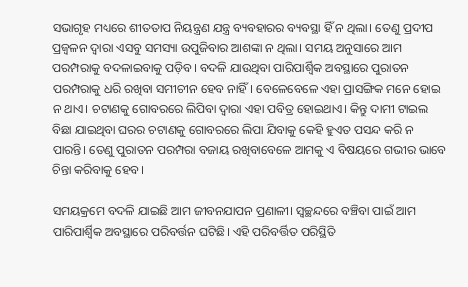ସଭାଗୃହ ମଧ୍ୟରେ ଶୀତତାପ ନିୟନ୍ତ୍ରଣ ଯନ୍ତ୍ର ବ୍ୟବହାରର ବ୍ୟବସ୍ଥା ହିଁ ନ ଥିଲା। ତେଣୁ ପ୍ରଦୀପ ପ୍ରଜ୍ୱଳନ ଦ୍ୱାରା ଏସବୁ ସମସ୍ୟା ଉପୁଜିବାର ଆଶଙ୍କା ନ ଥିଲା। ସମୟ ଅନୁସାରେ ଆମ ପରମ୍ପରାକୁ ବଦଳାଇବାକୁ ପଡ଼ିବ। ବଦଳି ଯାଉଥିବା ପାରିପାର୍ଶ୍ୱିକ ଅବସ୍ଥାରେ ପୁରାତନ ପରମ୍ପରାକୁ ଧରି ରଖିବା ସମୀଚୀନ ହେବ ନାହିଁ। ବେଳେବେଳେ ଏହା ପ୍ରାସଙ୍ଗିକ ମନେ ହୋଇ ନ ଥାଏ। ଚଟାଣକୁ ଗୋବରରେ ଲିପିବା ଦ୍ୱାରା ଏହା ପବିତ୍ର ହୋଇଥାଏ। କିନ୍ତୁ ଦାମୀ ଟାଇଲ ବିଛା ଯାଇଥିବା ଘରର ଚଟାଣକୁ ଗୋବରରେ ଲିପା ଯିବାକୁ କେହି ହୁଏତ ପସନ୍ଦ କରି ନ ପାରନ୍ତି। ତେଣୁ ପୁରାତନ ପରମ୍ପରା ବଜାୟ ରଖିବାବେଳେ ଆମକୁ ଏ ବିଷୟରେ ଗଭୀର ଭାବେ ଚିନ୍ତା କରିବାକୁ ହେବ।

ସମୟକ୍ରମେ ବଦଳି ଯାଇଛି ଆମ ଜୀବନଯାପନ ପ୍ରଣାଳୀ। ସ୍ବଚ୍ଛନ୍ଦରେ ବଞ୍ଚିବା ପାଇଁ ଆମ ପାରିପାର୍ଶ୍ୱିକ ଅବସ୍ଥାରେ ପରିବର୍ତ୍ତନ ଘଟିଛି। ଏହି ପରିବର୍ତ୍ତିତ ପରିସ୍ଥିତି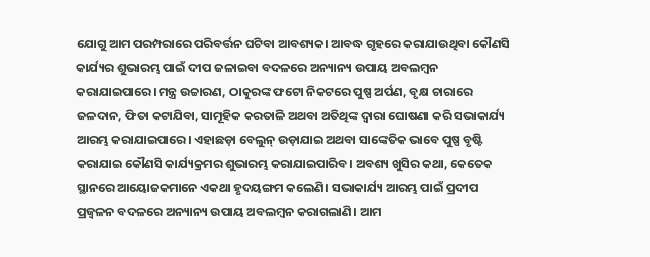ଯୋଗୁ ଆମ ପରମ୍ପରାରେ ପରିବର୍ତ୍ତନ ଘଟିବା ଆବଶ୍ୟକ। ଆବଦ୍ଧ ଗୃହରେ କରାଯାଉଥିବା କୌଣସି କାର୍ଯ୍ୟର ଶୁଭାରମ୍ଭ ପାଇଁ ଦୀପ ଜଳାଇବା ବଦଳରେ ଅନ୍ୟାନ୍ୟ ଉପାୟ ଅବଲମ୍ବନ କରାଯାଇପାରେ। ମନ୍ତ୍ର ଉଚ୍ଚାରଣ, ଠାକୁରଙ୍କ ଫଟୋ ନିକଟରେ ପୁଷ୍ପ ଅର୍ପଣ, ବୃକ୍ଷ ଚାରାରେ ଜଳଦାନ, ଫିତା କଟାଯିବା, ସାମୂହିକ କରତାଳି ଅଥବା ଅତିଥିଙ୍କ ଦ୍ୱାରା ଘୋଷଣା କରି ସଭାକାର୍ଯ୍ୟ ଆରମ୍ଭ କରାଯାଇପାରେ। ଏହାଛଡ଼ା ବେଲୁନ୍‌ ଉଡ଼ାଯାଇ ଅଥବା ସାଙ୍କେତିକ ଭାବେ ପୁଷ୍ପ ବୃଷ୍ଟି କରାଯାଇ କୌଣସି କାର୍ଯ୍ୟକ୍ରମର ଶୁଭାରମ୍ଭ କରାଯାଇପାରିବ। ଅବଶ୍ୟ ଖୁସିର କଥା, କେତେକ ସ୍ଥାନରେ ଆୟୋଜକମାନେ ଏକଥା ହୃଦୟଙ୍ଗମ କଲେଣି। ସଭାକାର୍ଯ୍ୟ ଆରମ୍ଭ ପାଇଁ ପ୍ରଦୀପ ପ୍ରଜ୍ୱଳନ ବଦଳରେ ଅନ୍ୟାନ୍ୟ ଉପାୟ ଅବଲମ୍ବନ କରାଗଲାଣି। ଆମ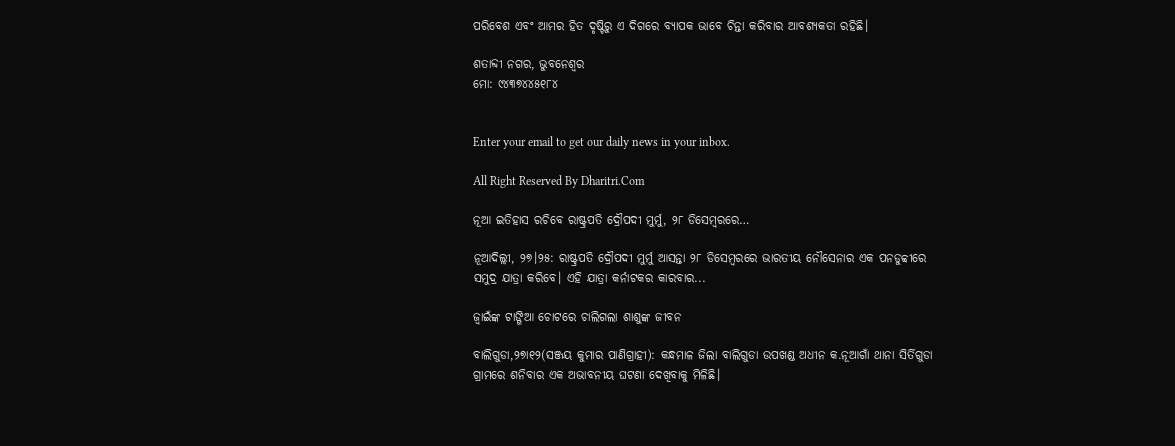ପରିବେଶ ଏବଂ ଆମର ହିତ ଦୃଷ୍ଟିରୁ ଏ ଦିଗରେ ବ୍ୟାପକ ଭାବେ ଚିନ୍ତା କରିବାର ଆବଶ୍ୟକତା ରହିଛି।

ଶତାବ୍ଦୀ ନଗର, ଭୁବନେଶ୍ୱର
ମୋ: ୯୪୩୭୪୪୫୧୮୪


Enter your email to get our daily news in your inbox.

All Right Reserved By Dharitri.Com

ନୂଆ ଇତିହାସ ରଚିବେ ରାଷ୍ଟ୍ରପତି ଦ୍ରୌପଦୀ ମୁର୍ମୁ, ୨୮ ଡିସେମ୍ବରରେ…

ନୂଆଦିଲ୍ଲୀ, ୨୭।୨୫: ରାଷ୍ଟ୍ରପତି ଦ୍ରୌପଦୀ ମୁର୍ମୁ ଆସନ୍ତା ୨୮ ଡିସେମ୍ବରରେ ଭାରତୀୟ ନୌସେନାର ଏକ ପନଡୁବ୍ବୀରେ ସମୁଦ୍ର ଯାତ୍ରା କରିବେ। ଏହି ଯାତ୍ରା କର୍ନାଟକର କାରବାର...

ଜ୍ୱାଇଁଙ୍କ ଟାଙ୍ଗିଆ ଚୋଟରେ ଚାଲିଗଲା ଶାଶୁଙ୍କ ଜୀବନ

ବାଲିଗୁଡା,୨୭ା୧୨(ସଞ୍ଜୟ କୁମାର ପାଣିଗ୍ରାହୀ): କନ୍ଧମାଳ ଜିଲା ବାଲିଗୁଡା ଉପଖଣ୍ଡ ଅଧୀନ କ.ନୂଆଗାଁ ଥାନା ସିର୍ତିଗୁଡା ଗ୍ରାମରେ ଶନିବାର ଏକ ଅଭାବନୀୟ ଘଟଣା ଦେଖିବାକୁ ମିଳିଛି।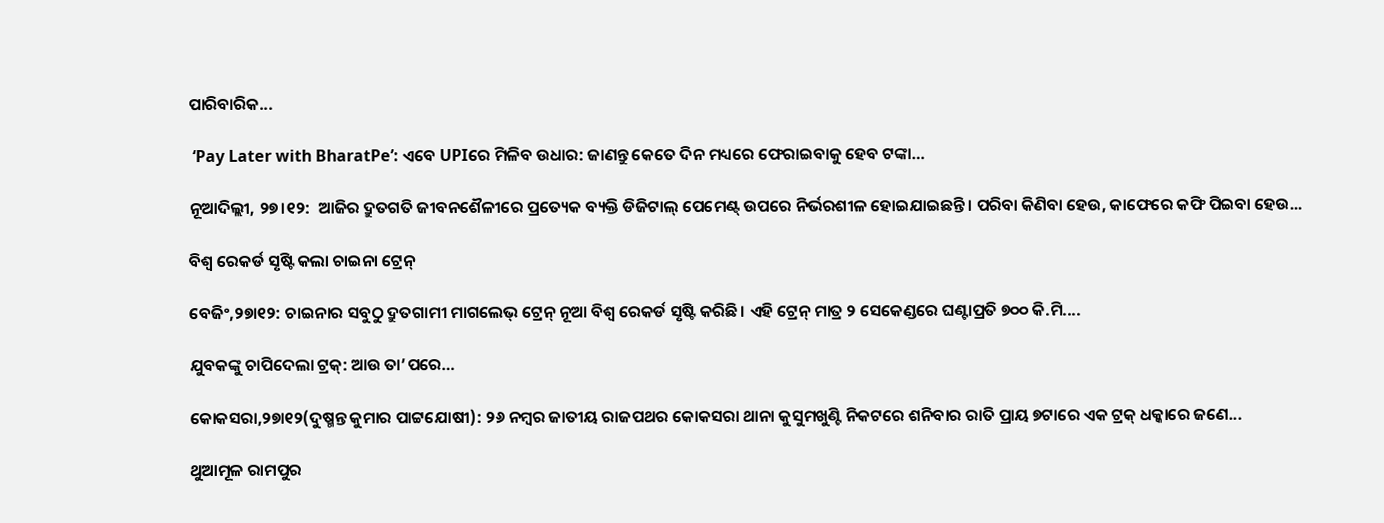ପାରିବାରିକ...

 ‘Pay Later with BharatPe’: ଏବେ UPIରେ ମିଳିବ ଉଧାର: ଜାଣନ୍ତୁ କେତେ ଦିନ ମଧ୍ୟରେ ଫେରାଇବାକୁ ହେବ ଟଙ୍କା…

ନୂଆଦିଲ୍ଲୀ, ୨୭।୧୨:  ଆଜିର ଦ୍ରୁତଗତି ଜୀବନଶୈଳୀରେ ପ୍ରତ୍ୟେକ ବ୍ୟକ୍ତି ଡିଜିଟାଲ୍ ପେମେଣ୍ଟ୍ ଉପରେ ନିର୍ଭରଶୀଳ ହୋଇଯାଇଛନ୍ତି। ପରିବା କିଣିବା ହେଉ, କାଫେରେ କଫି ପିଇବା ହେଉ...

ବିଶ୍ୱ ରେକର୍ଡ ସୃଷ୍ଟି କଲା ଚାଇନା ଟ୍ରେନ୍‌

ବେଜିଂ,୨୭ା୧୨: ଚାଇନାର ସବୁଠୁ ଦ୍ରୁତଗାମୀ ମାଗଲେଭ୍‌ ଟ୍ରେନ୍‌ ନୂଆ ବିଶ୍ୱ ରେକର୍ଡ ସୃଷ୍ଟି କରିଛି। ଏହି ଟ୍ରେନ୍‌ ମାତ୍ର ୨ ସେକେଣ୍ଡରେ ଘଣ୍ଟାପ୍ରତି ୭୦୦ କି.ମି....

ଯୁବକଙ୍କୁ ଚାପିଦେଲା ଟ୍ରକ୍‌: ଆଉ ତା’ପରେ…

କୋକସରା,୨୭ା୧୨(ଦୁଷ୍ମନ୍ତ କୁମାର ପାଟ୍ଟଯୋଷୀ): ୨୬ ନମ୍ବର ଜାତୀୟ ରାଜପଥର କୋକସରା ଥାନା କୁସୁମଖୁଣ୍ଟି ନିକଟରେ ଶନିବାର ରାତି ପ୍ରାୟ ୭ଟାରେ ଏକ ଟ୍ରକ୍‌ ଧକ୍କାରେ ଜଣେ...

ଥୁଆମୂଳ ରାମପୁର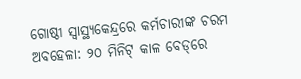ଗୋଷ୍ଠୀ ସ୍ୱାସ୍ଥ୍ୟକେନ୍ଦ୍ରରେ କର୍ମଚାରୀଙ୍କ ଚରମ ଅବହେଳା: ୨୦ ମିନିଟ୍ କାଳ ବେଡ୍‌ରେ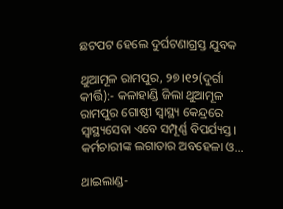ଛଟପଟ ହେଲେ ଦୁର୍ଘଟଣାଗ୍ରସ୍ତ ଯୁବକ

ଥୁଆମୂଳ ରାମପୁର, ୨୭।୧୨(ଦୁର୍ଗା କୀର୍ତ୍ତି):- କଳାହାଣ୍ଡି ଜିଲା ଥୁଆମୂଳ ରାମପୁର ଗୋଷ୍ଠୀ ସ୍ବାସ୍ଥ୍ୟ କେନ୍ଦ୍ରରେ ସ୍ବାସ୍ଥ୍ୟସେବା ଏବେ ସମ୍ପୂର୍ଣ୍ଣ ବିପର୍ଯ୍ୟସ୍ତ। କର୍ମଚାରୀଙ୍କ ଲଗାତାର ଅବହେଳା ଓ...

ଥାଇଲାଣ୍ଡ-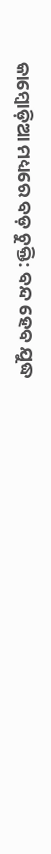କାମ୍ବୋଡ଼ିଆ ମଧ୍ୟରେ ବଡ଼ ଚୁକ୍ତି: ବନ୍ଦ ହେବ ଯୁଦ୍ଧ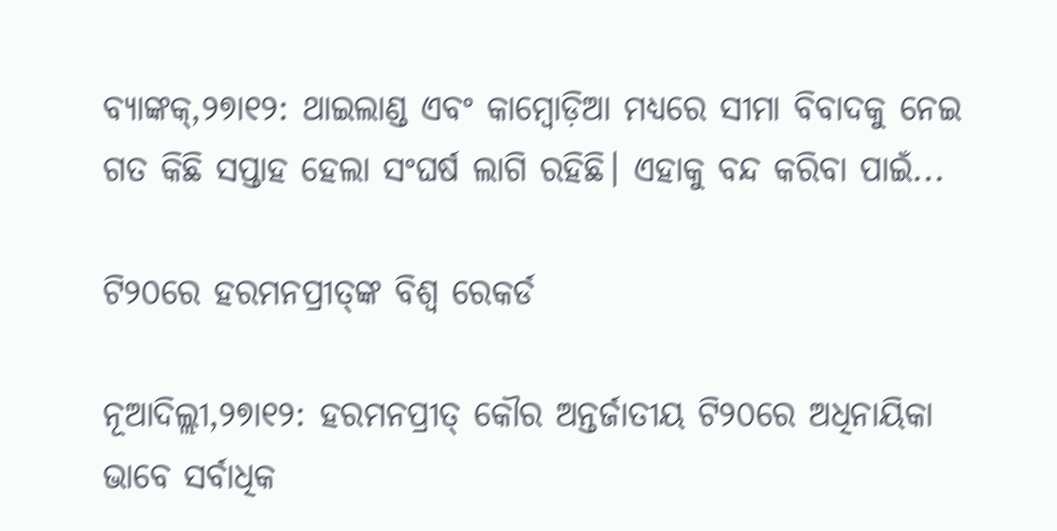ବ୍ୟାଙ୍କକ୍‌,୨୭ା୧୨: ଥାଇଲାଣ୍ଡ ଏବଂ କାମ୍ବୋଡ଼ିଆ ମଧ୍ୟରେ ସୀମା ବିବାଦକୁ ନେଇ ଗତ କିଛି ସପ୍ତାହ ହେଲା ସଂଘର୍ଷ ଲାଗି ରହିଛି। ଏହାକୁ ବନ୍ଦ କରିବା ପାଇଁ...

ଟି୨୦ରେ ହରମନପ୍ରୀତ୍‌ଙ୍କ ବିଶ୍ୱ ରେକର୍ଡ

ନୂଆଦିଲ୍ଲୀ,୨୭ା୧୨: ହରମନପ୍ରୀତ୍‌ କୌର ଅନ୍ତର୍ଜାତୀୟ ଟି୨୦ରେ ଅଧିନାୟିକା ଭାବେ ସର୍ବାଧିକ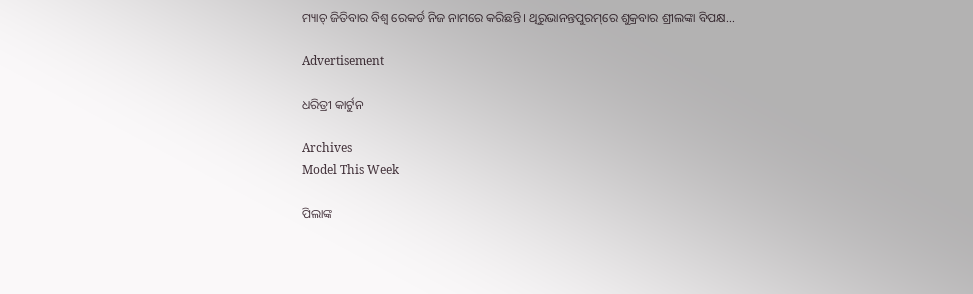ମ୍ୟାଚ୍‌ ଜିତିବାର ବିଶ୍ୱ ରେକର୍ଡ ନିଜ ନାମରେ କରିଛନ୍ତି। ଥିରୁଭାନନ୍ତପୁରମ୍‌ରେ ଶୁକ୍ରବାର ଶ୍ରୀଲଙ୍କା ବିପକ୍ଷ...

Advertisement

ଧରିତ୍ରୀ କାର୍ଟୁନ

Archives
Model This Week

ପିଲାଙ୍କ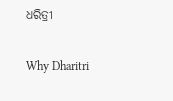ଧରିତ୍ରୀ

Why Dharitri